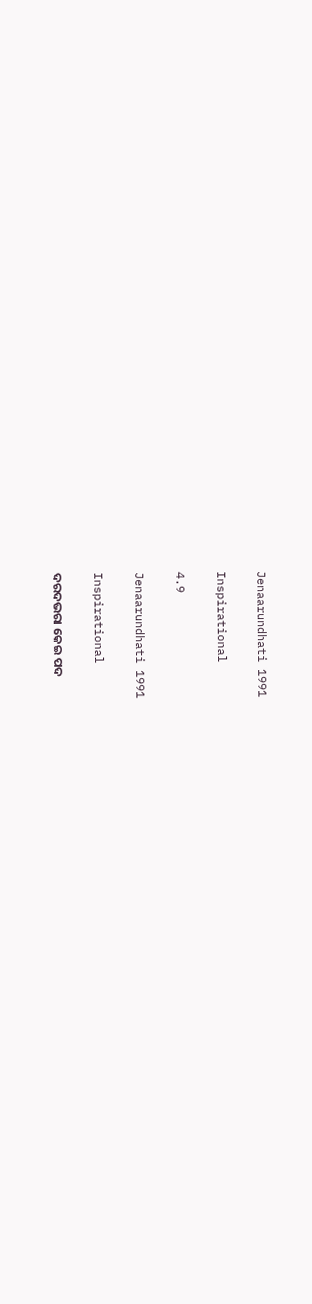Jenaarundhati 1991

Inspirational

4.9

Jenaarundhati 1991

Inspirational

ଦରଦଭରା କେଇ ପଦ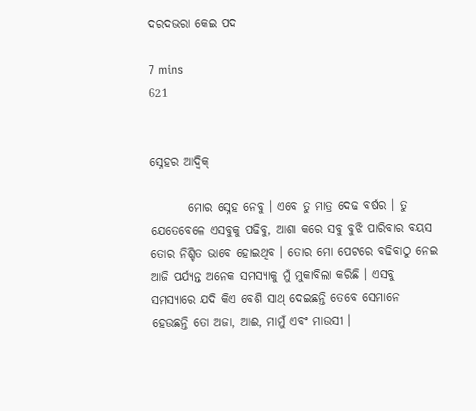ଦରଦଭରା କେଇ ପଦ

7 mins
621


ସ୍ନେହର ଆଦ୍ୱିକ୍

        ମୋର ସ୍ନେହ ନେବୁ । ଏବେ ତୁ ମାତ୍ର ଦେଢ ବର୍ଷର । ତୁ ଯେତେବେଳେ ଏସବୁକୁ ପଢିବୁ, ଆଶା କରେ ସବୁ ବୁଝି ପାରିବାର ବୟସ ତୋର ନିଶ୍ଚିତ ଭାବେ ହୋଇଥିବ । ତୋର ମୋ ପେଟରେ ବଢିବାଠୁ ନେଇ ଆଜି ପର୍ଯ୍ୟନ୍ତ ଅନେକ ସମସ୍ୟାକୁ ମୁଁ ମୁକାବିଲା କରିଛି । ଏସବୁ ସମସ୍ୟାରେ ଯଦି କିଏ ବେଶି ସାଥ୍ ଦେଇଛନ୍ତି ତେବେ ସେମାନେ ହେଉଛନ୍ତି ତୋ ଅଜା, ଆଈ, ମାମୁଁ ଏବଂ ମାଉସୀ ।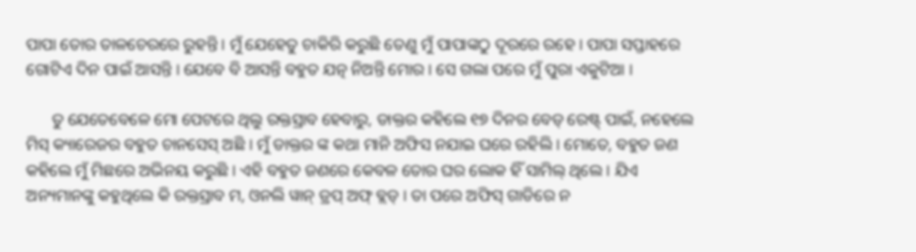ପାପା ତୋର ତାଳଚେରରେ ରୁହନ୍ତି । ମୁଁ ଯେହେତୁ ଚାକିରି କରୁଛି ତେଣୁ ମୁଁ ପାପାଙ୍କଠୁ ଦୂରରେ ରହେ । ପାପା ସପ୍ତାହରେ ଗୋଟିଏ ଦିନ ପାଇଁ ଆସନ୍ତି । ଯେବେ ବି ଆସନ୍ତି ବହୁତ ଯତ୍ନ ନିଅନ୍ତି ମୋର । ସେ ଗଲା ପରେ ମୁଁ ପୁରା ଏକୁଟିଆ ।

      ତୁ ଯେତେବେଳେ ମୋ ପେଟରେ ଥିଲୁ ରକ୍ତସ୍ରାବ ହେବାରୁ, ଡାକ୍ତର କହିଲେ ୧୭ ଦିନର ବେଡ୍ ରେଷ୍ଟ୍ ପାଇଁ, ନହେଲେ ମିସ୍ କ୍ୟାରେଜର ବହୁତ ଚାନସେସ୍ ଅଛି । ମୁଁ ଡାକ୍ତର ଙ୍କ କଥା ମାନି ଅଫିସ ନଯାଇ ଘରେ ରହିଲି । ମୋତେ, ବହୁତ ଜଣ କହିଲେ ମୁଁ ମିଛରେ ଅଭିନୟ କରୁଛି । ଏହି ବହୁତ ଜଣରେ କେବଳ ତୋର ଘର ଲୋକ ହିଁ ସାମିଲ୍ ଥିଲେ । ଯିଏ ଅନ୍ୟମାନଙ୍କୁ କହୁଥିଲେ କି ରକ୍ତସ୍ରାବ ମ, ଓନଲି ୱାନ୍ ଡ୍ରପ୍ ଅଫ୍ ବ୍ଲଡ୍ । ତା ପରେ ଅଫିସ୍ ଗାଡିରେ ନ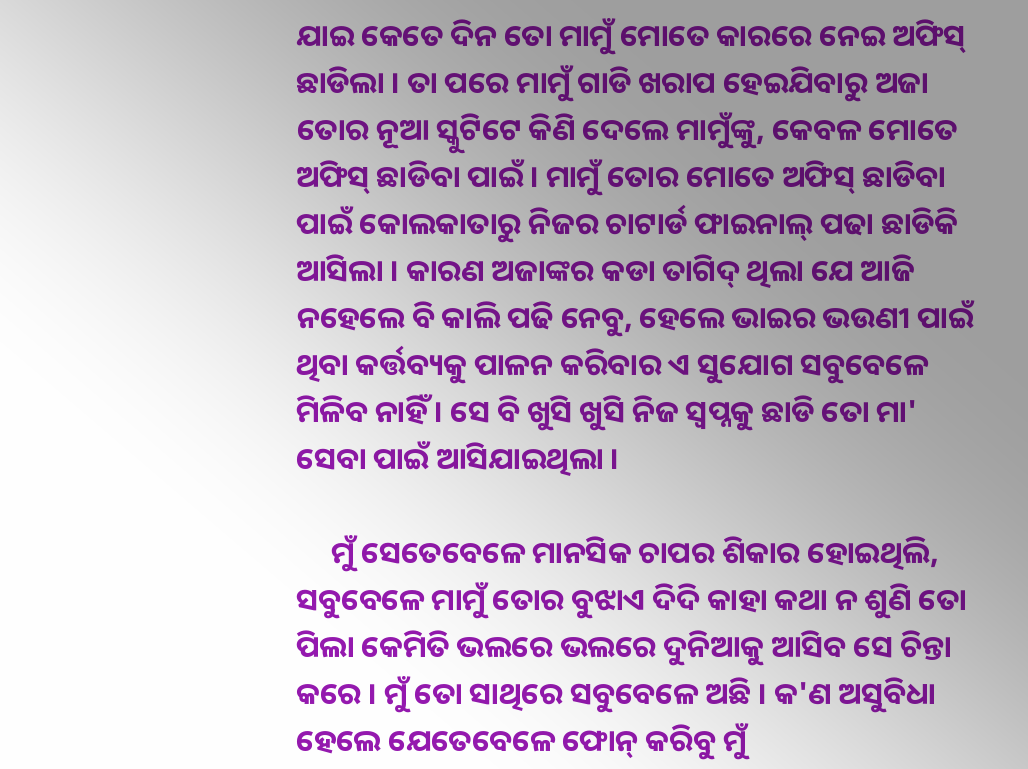ଯାଇ କେତେ ଦିନ ତୋ ମାମୁଁ ମୋତେ କାରରେ ନେଇ ଅଫିସ୍ ଛାଡିଲା । ତା ପରେ ମାମୁଁ ଗାଡି ଖରାପ ହେଇଯିବାରୁ ଅଜା ତୋର ନୂଆ ସ୍କୁଟିଟେ କିଣି ଦେଲେ ମାମୁଁଙ୍କୁ, କେବଳ ମୋତେ ଅଫିସ୍ ଛାଡିବା ପାଇଁ । ମାମୁଁ ତୋର ମୋତେ ଅଫିସ୍ ଛାଡିବା ପାଇଁ କୋଲକାତାରୁ ନିଜର ଚାଟାର୍ଡ ଫାଇନାଲ୍ ପଢା ଛାଡିକି ଆସିଲା । କାରଣ ଅଜାଙ୍କର କଡା ତାଗିଦ୍ ଥିଲା ଯେ ଆଜି ନହେଲେ ବି କାଲି ପଢି ନେବୁ, ହେଲେ ଭାଇର ଭଉଣୀ ପାଇଁ ଥିବା କର୍ତ୍ତବ୍ୟକୁ ପାଳନ କରିବାର ଏ ସୁଯୋଗ ସବୁବେଳେ ମିଳିବ ନାହିଁ । ସେ ବି ଖୁସି ଖୁସି ନିଜ ସ୍ୱପ୍ନକୁ ଛାଡି ତୋ ମା' ସେବା ପାଇଁ ଆସିଯାଇଥିଲା ।

     ମୁଁ ସେତେବେଳେ ମାନସିକ ଚାପର ଶିକାର ହୋଇଥିଲି, ସବୁବେଳେ ମାମୁଁ ତୋର ବୁଝାଏ ଦିଦି କାହା କଥା ନ ଶୁଣି ତୋ ପିଲା କେମିତି ଭଲରେ ଭଲରେ ଦୁନିଆକୁ ଆସିବ ସେ ଚିନ୍ତା କରେ । ମୁଁ ତୋ ସାଥିରେ ସବୁବେଳେ ଅଛି । କ'ଣ ଅସୁବିଧା ହେଲେ ଯେତେବେଳେ ଫୋନ୍ କରିବୁ ମୁଁ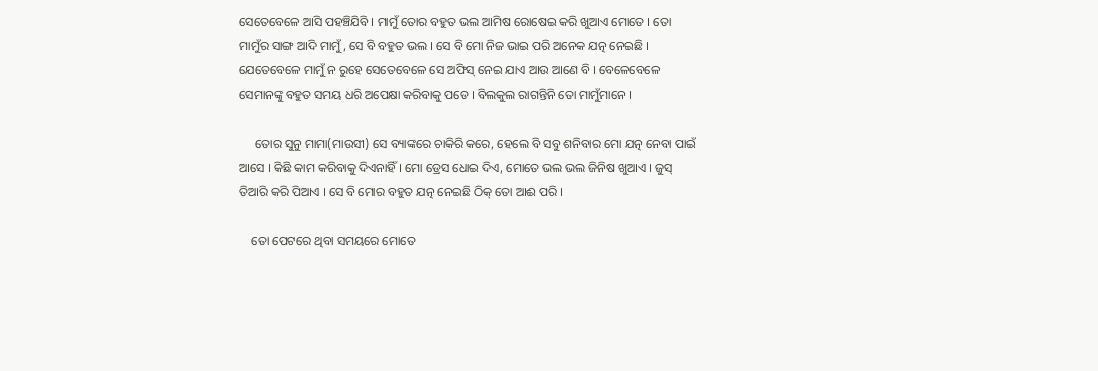ସେତେବେଳେ ଆସି ପହଞ୍ଚିଯିବି । ମାମୁଁ ତୋର ବହୁତ ଭଲ ଆମିଷ ରୋଷେଇ କରି ଖୁଆଏ ମୋତେ । ତୋ ମାମୁଁର ସାଙ୍ଗ ଆଦି ମାମୁଁ, ସେ ବି ବହୁତ ଭଲ । ସେ ବି ମୋ ନିଜ ଭାଇ ପରି ଅନେକ ଯତ୍ନ ନେଇଛି । ଯେତେବେଳେ ମାମୁଁ ନ ରୁହେ ସେତେବେଳେ ସେ ଅଫିସ୍ ନେଇ ଯାଏ ଆଉ ଆଣେ ବି । ବେଳେବେଳେ ସେମାନଙ୍କୁ ବହୁତ ସମୟ ଧରି ଅପେକ୍ଷା କରିବାକୁ ପଡେ । ବିଲକୁଲ ରାଗନ୍ତିନି ତୋ ମାମୁଁମାନେ ।

     ତୋର ସୁନୁ ମାମା(ମାଉସୀ) ସେ ବ୍ୟାଙ୍କରେ ଚାକିରି କରେ, ହେଲେ ବି ସବୁ ଶନିବାର ମୋ ଯତ୍ନ ନେବା ପାଇଁ ଆସେ । କିଛି କାମ କରିବାକୁ ଦିଏନାହିଁ । ମୋ ଡ୍ରେସ ଧୋଇ ଦିଏ, ମୋତେ ଭଲ ଭଲ ଜିନିଷ ଖୁଆଏ । ଜୁସ୍ ତିଆରି କରି ପିଆଏ । ସେ ବି ମୋର ବହୁତ ଯତ୍ନ ନେଇଛି ଠିକ୍ ତୋ ଆଈ ପରି ।

    ତୋ ପେଟରେ ଥିବା ସମୟରେ ମୋତେ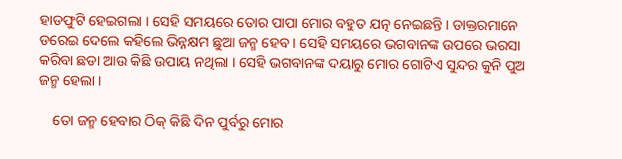ହାଡଫୁଟି ହେଇଗଲା । ସେହି ସମୟରେ ତୋର ପାପା ମୋର ବହୁତ ଯତ୍ନ ନେଇଛନ୍ତି । ଡାକ୍ତରମାନେ ଡରେଇ ଦେଲେ କହିଲେ ଭିନ୍ନକ୍ଷମ ଛୁଆ ଜନ୍ମ ହେବ । ସେହି ସମୟରେ ଭଗବାନଙ୍କ ଉପରେ ଭରସା କରିବା ଛଡା ଆଉ କିଛି ଉପାୟ ନଥିଲା । ସେହି ଭଗବାନଙ୍କ ଦୟାରୁ ମୋର ଗୋଟିଏ ସୁନ୍ଦର କୁନି ପୁଅ ଜନ୍ମ ହେଲା ।

    ତୋ ଜନ୍ମ ହେବାର ଠିକ୍ କିଛି ଦିନ ପୁର୍ବରୁ ମୋର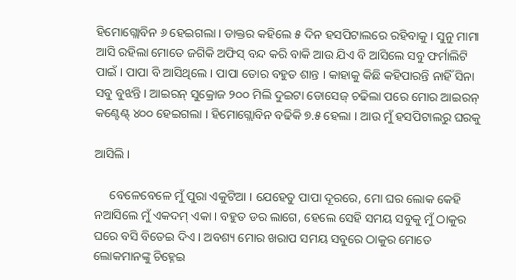ହିମୋଗ୍ଲୋବିନ ୬ ହେଇଗଲା । ଡାକ୍ତର କହିଲେ ୫ ଦିନ ହସପିଟାଲରେ ରହିବାକୁ । ସୁନୁ ମାମା ଆସି ରହିଲା ମୋତେ ଜଗିକି ଅଫିସ୍ ବନ୍ଦ କରି ବାକି ଆଉ ଯିଏ ବି ଆସିଲେ ସବୁ ଫର୍ମାଲିଟି ପାଇଁ । ପାପା ବି ଆସିଥିଲେ । ପାପା ତୋର ବହୁତ ଶାନ୍ତ । କାହାକୁ କିଛି କହିପାରନ୍ତି ନାହିଁ ସିନା ସବୁ ବୁଝନ୍ତି । ଆଇରନ୍ ସୁକ୍ରୋଜ ୨୦୦ ମିଲି ଦୁଇଟା ଡୋସେଜ୍ ଚଢିଲା ପରେ ମୋର ଆଇରନ୍ କଣ୍ଟେଣ୍ଟ୍ ୪୦୦ ହେଇଗଲା । ହିମୋଗ୍ଲୋବିନ ବଢିକି ୭.୫ ହେଲା । ଆଉ ମୁଁ ହସପିଟାଲରୁ ଘରକୁ

ଆସିଲି ।

     ବେଳେବେଳେ ମୁଁ ପୁରା ଏକୁଟିଆ । ଯେହେତୁ ପାପା ଦୂରରେ, ମୋ ଘର ଲୋକ କେହି ନଆସିଲେ ମୁଁ ଏକଦମ୍ ଏକା । ବହୁତ ଡର ଲାଗେ, ହେଲେ ସେହି ସମୟ ସବୁକୁ ମୁଁ ଠାକୁର ଘରେ ବସି ବିତେଇ ଦିଏ । ଅବଶ୍ୟ ମୋର ଖରାପ ସମୟ ସବୁରେ ଠାକୁର ମୋତେ ଲୋକମାନଙ୍କୁ ଚିହ୍ନେଇ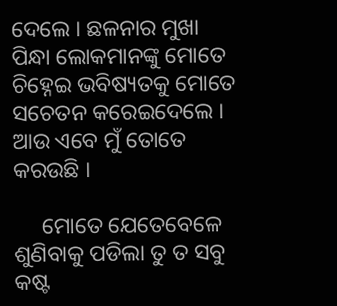ଦେଲେ । ଛଳନାର ମୁଖା ପିନ୍ଧା ଲୋକମାନଙ୍କୁ ମୋତେ ଚିହ୍ନେଇ ଭବିଷ୍ୟତକୁ ମୋତେ ସଚେତନ କରେଇଦେଲେ । ଆଉ ଏବେ ମୁଁ ତୋତେ କରଉଛି ।

     ମୋତେ ଯେତେବେଳେ ଶୁଣିବାକୁ ପଡିଲା ତୁ ତ ସବୁ କଷ୍ଟ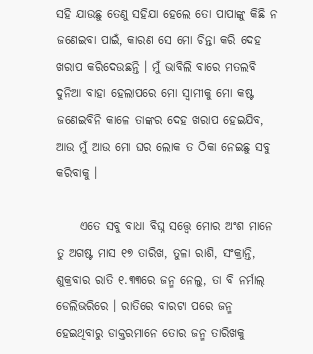ସହି ଯାଉଛୁ ତେଣୁ ସହିଯା ହେଲେ ତୋ ପାପାଙ୍କୁ କିଛି ନ ଜଣେଇବା ପାଇଁ, କାରଣ ସେ ମୋ ଚିନ୍ତା କରି ଦେହ ଖରାପ କରିଦେଉଛନ୍ତି । ମୁଁ ଭାବିଲି ବାରେ ମତଲବି ଦୁନିଆ ବାହା ହେଲାପରେ ମୋ ସ୍ୱାମୀକୁ ମୋ କଷ୍ଟ ଜଣେଇବିନି କାଳେ ତାଙ୍କର ଦେହ ଖରାପ ହେଇଯିବ, ଆଉ ମୁଁ ଆଉ ମୋ ଘର ଲୋକ ତ ଠିକା ନେଇଛୁ ସବୁ କରିବାକୁ ।

     ଏତେ ସବୁ ବାଧା ବିଘ୍ନ ସତ୍ତ୍ୱେ ମୋର ଅଂଶ ମାନେ ତୁ ଅଗଷ୍ଟ ମାସ ୧୭ ତାରିଖ, ତୁଳା ରାଶି, ସଂକ୍ରାନ୍ତି, ଶୁକ୍ରବାର ରାତି ୧.୩୩ରେ ଜନ୍ମ ନେଲୁ, ତା ବି ନର୍ମାଲ୍ ଡେଲିଭରିରେ । ରାତିରେ ବାରଟା ପରେ ଜନ୍ମ ହେଇଥିବାରୁ ଡାକ୍ତରମାନେ ତୋର ଜନ୍ମ ତାରିଖକୁ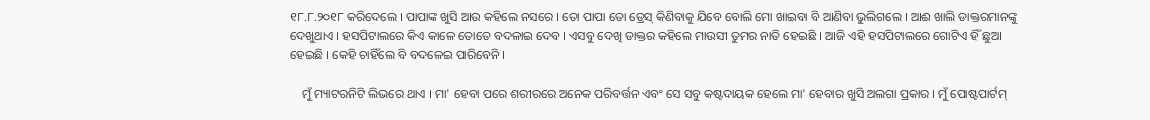୧୮.୮.୨୦୧୮ କରିଦେଲେ । ପାପାଙ୍କ ଖୁସି ଆଉ କହିଲେ ନସରେ । ତୋ ପାପା ତୋ ଡ୍ରେସ୍ କିଣିବାକୁ ଯିବେ ବୋଲି ମୋ ଖାଇବା ବି ଆଣିବା ଭୁଲିଗଲେ । ଆଈ ଖାଲି ଡାକ୍ତରମାନଙ୍କୁ ଦେଖୁଥାଏ । ହସପିଟାଲରେ କିଏ କାଳେ ତୋତେ ବଦଳାଇ ଦେବ । ଏସବୁ ଦେଖି ଡାକ୍ତର କହିଲେ ମାଉସୀ ତୁମର ନାତି ହେଇଛି । ଆଜି ଏହି ହସପିଟାଲରେ ଗୋଟିଏ ହିଁ ଛୁଆ ହେଇଛି । କେହି ଚାହିଁଲେ ବି ବଦଳେଇ ପାରିବେନି ।

    ମୁଁ ମ୍ୟାଟରନିଟି ଲିଭରେ ଥାଏ । ମା' ହେବା ପରେ ଶରୀରରେ ଅନେକ ପରିବର୍ତ୍ତନ ଏବଂ ସେ ସବୁ କଷ୍ଟଦାୟକ ହେଲେ ମା' ହେବାର ଖୁସି ଅଲଗା ପ୍ରକାର । ମୁଁ ପୋଷ୍ଟପାର୍ଟମ୍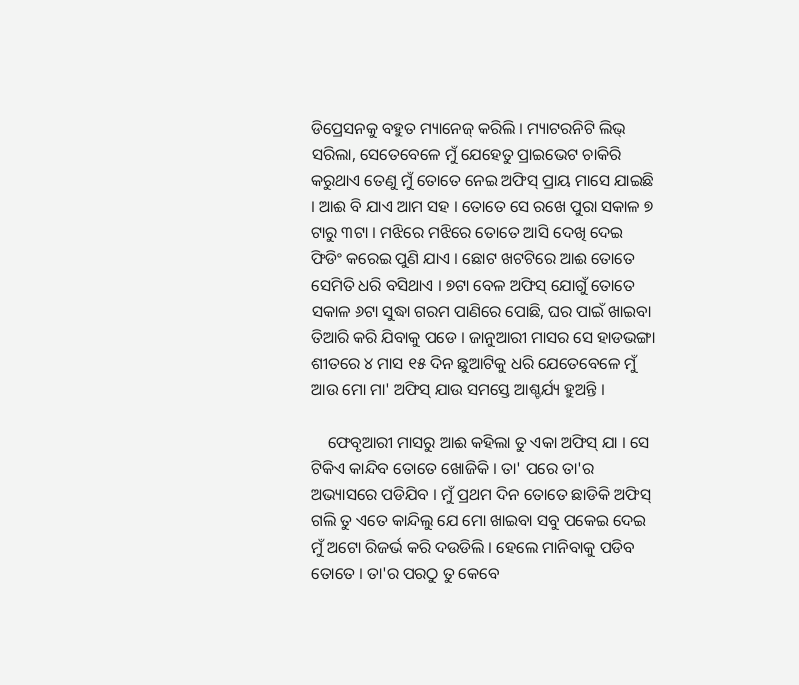ଡିପ୍ରେସନକୁ ବହୁତ ମ୍ୟାନେଜ୍ କରିଲି । ମ୍ୟାଟରନିଟି ଲିଭ୍ ସରିଲା, ସେତେବେଳେ ମୁଁ ଯେହେତୁ ପ୍ରାଇଭେଟ ଚାକିରି କରୁଥାଏ ତେଣୁ ମୁଁ ତୋତେ ନେଇ ଅଫିସ୍ ପ୍ରାୟ ମାସେ ଯାଇଛି । ଆଈ ବି ଯାଏ ଆମ ସହ । ତୋତେ ସେ ରଖେ ପୁରା ସକାଳ ୭ ଟାରୁ ୩ଟା । ମଝିରେ ମଝିରେ ତୋତେ ଆସି ଦେଖି ଦେଇ ଫିଡିଂ କରେଇ ପୁଣି ଯାଏ । ଛୋଟ ଖଟଟିରେ ଆଈ ତୋତେ ସେମିତି ଧରି ବସିଥାଏ । ୭ଟା ବେଳ ଅଫିସ୍ ଯୋଗୁଁ ତୋତେ ସକାଳ ୬ଟା ସୁଦ୍ଧା ଗରମ ପାଣିରେ ପୋଛି, ଘର ପାଇଁ ଖାଇବା ତିଆରି କରି ଯିବାକୁ ପଡେ । ଜାନୁଆରୀ ମାସର ସେ ହାଡଭଙ୍ଗା ଶୀତରେ ୪ ମାସ ୧୫ ଦିନ ଛୁଆଟିକୁ ଧରି ଯେତେବେଳେ ମୁଁ ଆଉ ମୋ ମା' ଅଫିସ୍ ଯାଉ ସମସ୍ତେ ଆଶ୍ଚର୍ଯ୍ୟ ହୁଅନ୍ତି ।

    ଫେବୃଆରୀ ମାସରୁ ଆଈ କହିଲା ତୁ ଏକା ଅଫିସ୍ ଯା । ସେ ଟିକିଏ କାନ୍ଦିବ ତୋତେ ଖୋଜିକି । ତା' ପରେ ତା'ର ଅଭ୍ୟାସରେ ପଡିଯିବ । ମୁଁ ପ୍ରଥମ ଦିନ ତୋତେ ଛାଡିକି ଅଫିସ୍ ଗଲି ତୁ ଏତେ କାନ୍ଦିଲୁ ଯେ ମୋ ଖାଇବା ସବୁ ପକେଇ ଦେଇ ମୁଁ ଅଟୋ ରିଜର୍ଭ କରି ଦଉଡିଲି । ହେଲେ ମାନିବାକୁ ପଡିବ ତୋତେ । ତା'ର ପରଠୁ ତୁ କେବେ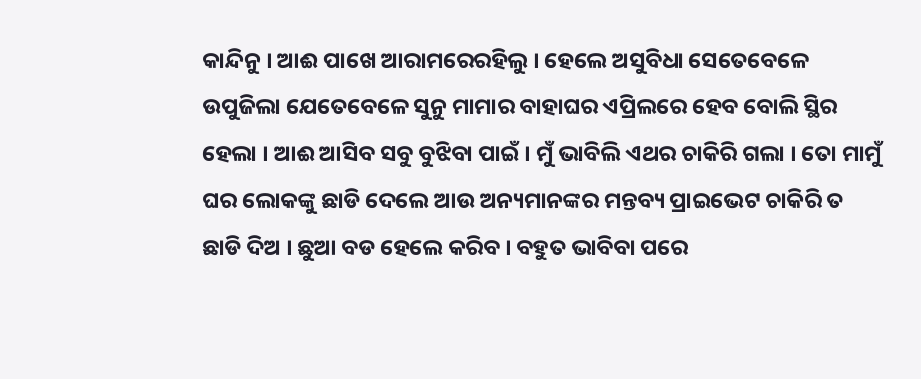କାନ୍ଦିନୁ । ଆଈ ପାଖେ ଆରାମରେରହିଲୁ । ହେଲେ ଅସୁବିଧା ସେତେବେଳେ ଉପୁଜିଲା ଯେତେବେଳେ ସୁନୁ ମାମାର ବାହାଘର ଏପ୍ରିଲରେ ହେବ ବୋଲି ସ୍ଥିର ହେଲା । ଆଈ ଆସିବ ସବୁ ବୁଝିବା ପାଇଁ । ମୁଁ ଭାବିଲି ଏଥର ଚାକିରି ଗଲା । ତୋ ମାମୁଁ ଘର ଲୋକଙ୍କୁ ଛାଡି ଦେଲେ ଆଉ ଅନ୍ୟମାନଙ୍କର ମନ୍ତବ୍ୟ ପ୍ରାଇଭେଟ ଚାକିରି ତ ଛାଡି ଦିଅ । ଛୁଆ ବଡ ହେଲେ କରିବ । ବହୁତ ଭାବିବା ପରେ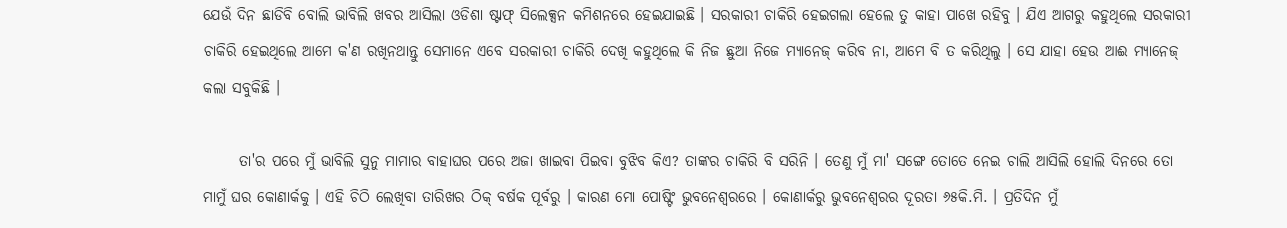ଯେଉଁ ଦିନ ଛାଡିବି ବୋଲି ଭାବିଲି ଖବର ଆସିଲା ଓଡିଶା ଷ୍ଟାଫ୍ ସିଲେକ୍ସନ କମିଶନରେ ହେଇଯାଇଛି । ସରକାରୀ ଚାକିରି ହେଇଗଲା ହେଲେ ତୁ କାହା ପାଖେ ରହିବୁ । ଯିଏ ଆଗରୁ କହୁଥିଲେ ସରକାରୀ ଚାକିରି ହେଇଥିଲେ ଆମେ କ'ଣ ରଖିନଥାନ୍ତୁ ସେମାନେ ଏବେ ସରକାରୀ ଚାକିରି ଦେଖି କହୁଥିଲେ କି ନିଜ ଛୁଆ ନିଜେ ମ୍ୟାନେଜ୍ କରିବ ନା, ଆମେ ବି ତ କରିଥିଲୁ । ସେ ଯାହା ହେଉ ଆଈ ମ୍ୟାନେଜ୍ କଲା ସବୁକିଛି ।

      ତା'ର ପରେ ମୁଁ ଭାବିଲି ସୁନୁ ମାମାର ବାହାଘର ପରେ ଅଜା ଖାଇବା ପିଇବା ବୁଝିବ କିଏ? ତାଙ୍କର ଚାକିରି ବି ସରିନି । ତେଣୁ ମୁଁ ମା' ସଙ୍ଗେ ତୋତେ ନେଇ ଚାଲି ଆସିଲି ହୋଲି ଦିନରେ ତୋ ମାମୁଁ ଘର କୋଣାର୍କକୁ । ଏହି ଚିଠି ଲେଖିବା ତାରିଖର ଠିକ୍ ବର୍ଷକ ପୂର୍ବରୁ । କାରଣ ମୋ ପୋଷ୍ଟିଂ ଭୁବନେଶ୍ୱରରେ । କୋଣାର୍କରୁ ଭୁବନେଶ୍ୱରର ଦୂରତା ୬୫କି.ମି. । ପ୍ରତିଦିନ ମୁଁ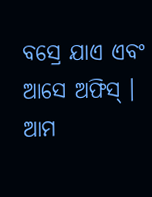ବସ୍ରେ ଯାଏ ଏବଂ ଆସେ ଅଫିସ୍ । ଆମ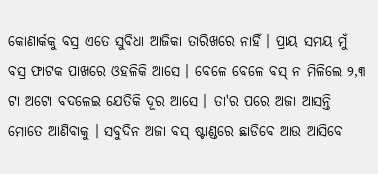କୋଣାର୍କକୁ ବସ୍ର ଏତେ ସୁବିଧା ଆଜିକା ତାରିଖରେ ନାହିଁ । ପ୍ରାୟ ସମୟ ମୁଁ ବସ୍ର ଫାଟକ ପାଖରେ ଓହଳିକି ଆସେ । ବେଳେ ବେଳେ ବସ୍ ନ ମିଳିଲେ ୨,୩ ଟା ଅଟୋ ବଦଳେଇ ଯେତିକି ଦୂର ଆସେ । ତା'ର ପରେ ଅଜା ଆସନ୍ତି ମୋତେ ଆଣିବାକୁ । ସବୁଦିନ ଅଜା ବସ୍ ଷ୍ଟାଣ୍ଡରେ ଛାଡିବେ ଆଉ ଆସିବେ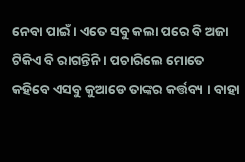ନେବା ପାଇଁ । ଏତେ ସବୁ କଲା ପରେ ବି ଅଜା ଟିକିଏ ବି ରାଗନ୍ତିନି । ପଚାରିଲେ ମୋତେ କହିବେ ଏସବୁ କୁଆଡେ ତାଙ୍କର କର୍ତ୍ତବ୍ୟ । ବାହା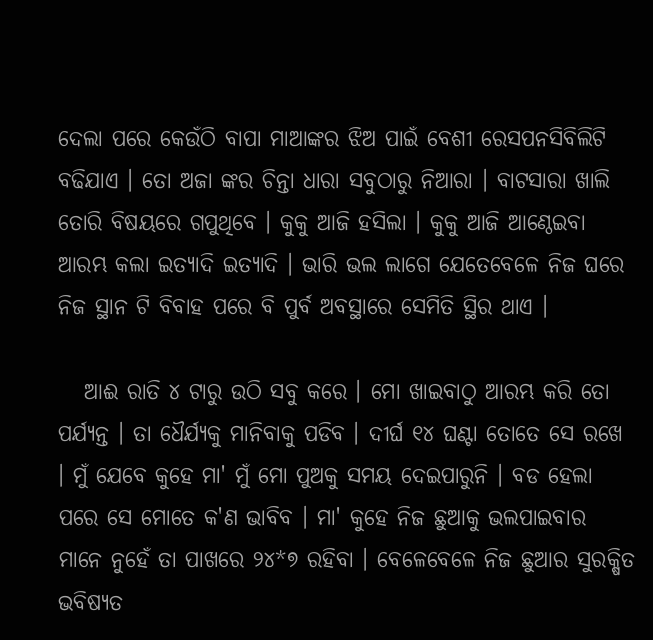ଦେଲା ପରେ କେଉଁଠି ବାପା ମାଆଙ୍କର ଝିଅ ପାଇଁ ବେଶୀ ରେସପନସିବିଲିଟି ବଢିଯାଏ । ତୋ ଅଜା ଙ୍କର ଚିନ୍ତା ଧାରା ସବୁଠାରୁ ନିଆରା । ବାଟସାରା ଖାଲି ତୋରି ବିଷୟରେ ଗପୁଥିବେ । କୁକୁ ଆଜି ହସିଲା । କୁକୁ ଆଜି ଆଣ୍ଠେଇବା ଆରମ୍ଭ କଲା ଇତ୍ୟାଦି ଇତ୍ୟାଦି । ଭାରି ଭଲ ଲାଗେ ଯେତେବେଳେ ନିଜ ଘରେ ନିଜ ସ୍ଥାନ ଟି ବିବାହ ପରେ ବି ପୁର୍ବ ଅବସ୍ଥାରେ ସେମିତି ସ୍ଥିର ଥାଏ ।

   ଆଈ ରାତି ୪ ଟାରୁ ଉଠି ସବୁ କରେ । ମୋ ଖାଇବାଠୁ ଆରମ୍ଭ କରି ତୋ ପର୍ଯ୍ୟନ୍ତ । ତା ଧୈର୍ଯ୍ୟକୁ ମାନିବାକୁ ପଡିବ । ଦୀର୍ଘ ୧୪ ଘଣ୍ଟା ତୋତେ ସେ ରଖେ । ମୁଁ ଯେବେ କୁହେ ମା' ମୁଁ ମୋ ପୁଅକୁ ସମୟ ଦେଇପାରୁନି । ବଡ ହେଲା ପରେ ସେ ମୋତେ କ'ଣ ଭାବିବ । ମା' କୁହେ ନିଜ ଛୁଆକୁ ଭଲପାଇବାର ମାନେ ନୁହେଁ ତା ପାଖରେ ୨୪*୭ ରହିବା । ବେଳେବେଳେ ନିଜ ଛୁଆର ସୁରକ୍ଷିତ ଭବିଷ୍ୟତ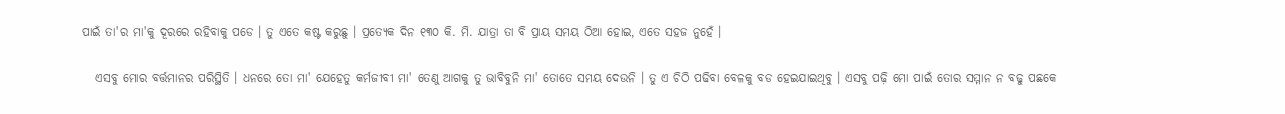ପାଇଁ ତା'ର ମା'କୁ ଦୂରରେ ରହିବାକୁ ପଡେ । ତୁ ଏତେ କଷ୍ଟ କରୁଛୁ । ପ୍ରତ୍ୟେକ ଦିନ ୧୩୦ କି. ମି. ଯାତ୍ରା ତା ବି ପ୍ରାୟ ସମୟ ଠିଆ ହୋଇ, ଏତେ ସହଜ ନୁହେଁ ।

   ଏସବୁ ମୋର ବର୍ତ୍ତମାନର ପରିସ୍ଥିତି । ଧନରେ ତୋ ମା' ଯେହେତୁ କର୍ମଜୀବୀ ମା' ତେଣୁ ଆଗକୁ ତୁ ଭାବିବୁନି ମା' ତୋତେ ସମୟ ଦେଉନି । ତୁ ଏ ଚିଠି ପଢିବା ବେଳକୁ ବଡ ହେଇଯାଇଥିବୁ । ଏସବୁ ପଢ଼ି ମୋ ପାଇଁ ତୋର ସମ୍ମାନ ନ ବଢୁ ପଛକେ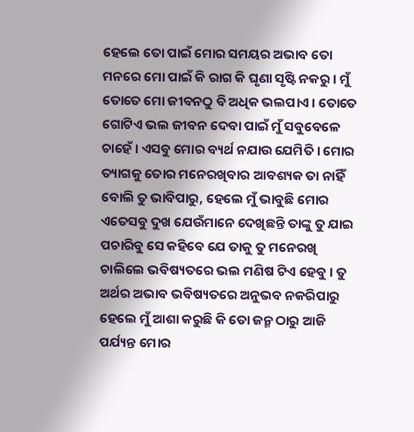ହେଲେ ତୋ ପାଇଁ ମୋର ସମୟର ଅଭାବ ତୋ ମନରେ ମୋ ପାଇଁ କି ରାଗ କି ଘୃଣା ସୃଷ୍ଟି ନକରୁ । ମୁଁ ତୋତେ ମୋ ଜୀବନଠୁ ବି ଅଧିକ ଭଲପାଏ । ତୋତେ ଗୋଟିଏ ଭଲ ଜୀବନ ଦେବା ପାଇଁ ମୁଁ ସବୁବେଳେ ଚାହେଁ । ଏସବୁ ମୋର ବ୍ୟର୍ଥ ନଯାଉ ଯେମିତି । ମୋର ତ୍ୟାଗକୁ ତୋର ମନେରଖିବାର ଆବଶ୍ୟକ ତା ନାହିଁ ବୋଲି ତୁ ଭାବିପାରୁ, ହେଲେ ମୁଁ ଭାବୁଛି ମୋର ଏତେସବୁ ଦୁଖ ଯେଉଁମାନେ ଦେଖିଛନ୍ତି ତାଙ୍କୁ ତୁ ଯାଇ ପଚାରିବୁ ସେ କହିବେ ଯେ ତାକୁ ତୁ ମନେରଖି ଚାଲିଲେ ଭବିଷ୍ୟତରେ ଭଲ ମଣିଷ ଟିଏ ହେବୁ । ତୁ ଅର୍ଥର ଅଭାବ ଭବିଷ୍ୟତରେ ଅନୁଭବ ନକରିପାରୁ ହେଲେ ମୁଁ ଆଶା କରୁଛି କି ତୋ ଜନ୍ମ ଠାରୁ ଆଜି ପର୍ଯ୍ୟନ୍ତ ମୋର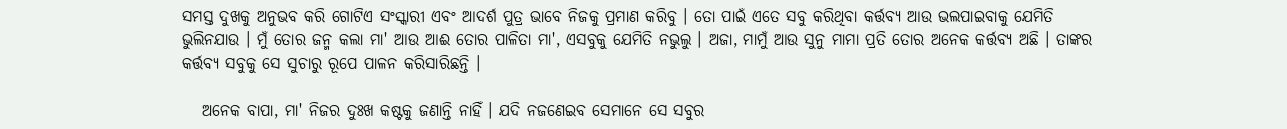ସମସ୍ତ ଦୁଖକୁ ଅନୁଭବ କରି ଗୋଟିଏ ସଂସ୍କାରୀ ଏବଂ ଆଦର୍ଶ ପୁତ୍ର ଭାବେ ନିଜକୁ ପ୍ରମାଣ କରିବୁ । ତୋ ପାଇଁ ଏତେ ସବୁ କରିଥିବା କର୍ତ୍ତବ୍ୟ ଆଉ ଭଲପାଇବାକୁ ଯେମିତି ଭୁଲିନଯାଉ । ମୁଁ ତୋର ଜନ୍ମ କଲା ମା' ଆଉ ଆଈ ତୋର ପାଳିତା ମା', ଏସବୁକୁ ଯେମିତି ନଭୁଲୁ । ଅଜା, ମାମୁଁ ଆଉ ସୁନୁ ମାମା ପ୍ରତି ତୋର ଅନେକ କର୍ତ୍ତବ୍ୟ ଅଛି । ତାଙ୍କର କର୍ତ୍ତବ୍ୟ ସବୁକୁ ସେ ସୁଚାରୁ ରୂପେ ପାଳନ କରିସାରିଛନ୍ତି ।

   ଅନେକ ବାପା, ମା' ନିଜର ଦୁଃଖ କଷ୍ଟକୁ ଜଣାନ୍ତି ନାହିଁ । ଯଦି ନଜଣେଇବ ସେମାନେ ସେ ସବୁର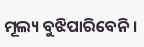ମୂଲ୍ୟ ବୁଝିପାରିବେନି ।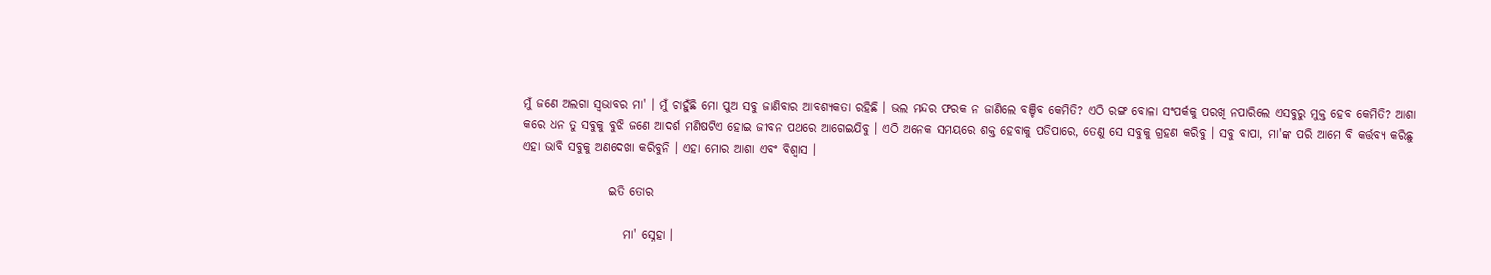ମୁଁ ଜଣେ ଅଲଗା ସ୍ୱଭାବର ମା' । ମୁଁ ଚାହୁଁଛି ମୋ ପୁଅ ସବୁ ଜାଣିବାର ଆବଶ୍ୟକତା ରହିଛି । ଭଲ ମନ୍ଦର ଫରକ ନ ଜାଣିଲେ ବଞ୍ଚିବ କେମିତି? ଏଠି ରଙ୍ଗ ବୋଳା ସଂପର୍କକୁ ପରଖି ନପାରିଲେ ଏସବୁରୁ ମୁକ୍ତ ହେବ କେମିତି? ଆଶା କରେ ଧନ ତୁ ସବୁକୁ ବୁଝି ଜଣେ ଆଦର୍ଶ ମଣିଷଟିଏ ହୋଇ ଜୀବନ ପଥରେ ଆଗେଇଯିବୁ । ଏଠି ଅନେକ ସମୟରେ ଶକ୍ତ ହେବାକୁ ପଡିପାରେ, ତେଣୁ ସେ ସବୁକୁ ଗ୍ରହଣ କରିବୁ । ସବୁ ବାପା, ମା'ଙ୍କ ପରି ଆମେ ବି କର୍ତ୍ତବ୍ୟ କରିଛୁ ଏହା ଭାବି ସବୁକୁ ଅଣଦେଖା କରିବୁନି । ଏହା ମୋର ଆଶା ଏବଂ ବିଶ୍ୱାସ ।

                  ଇତି ତୋର

                     ମା' ସ୍ନେହା ।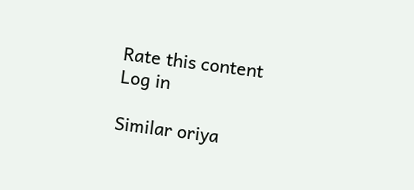Rate this content
Log in

Similar oriya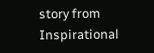story from Inspirational